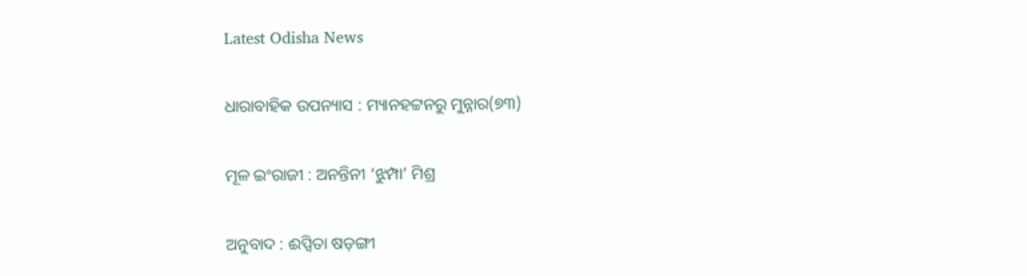Latest Odisha News

ଧାରାବାହିକ ଉପନ୍ୟାସ : ମ୍ୟାନହଟ୍ଟନରୁ ମୁନ୍ନାର(୭୩)

ମୂଳ ଇଂରାଜୀ : ଅନନ୍ତିନୀ ‘ଝୁମ୍ପା’ ମିଶ୍ର

ଅନୁବାଦ : ଈପ୍ସିତା ଷଡ଼ଙ୍ଗୀ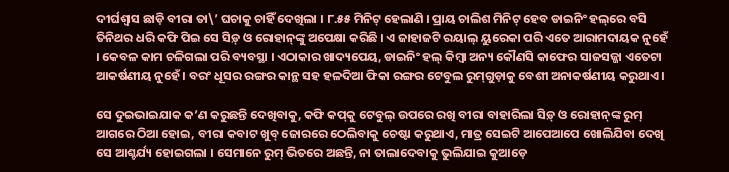ଦୀର୍ଘଶ୍ୱାସ ଛାଡ଼ି ବୀରା ତା\’ ଘଚାକୁ ଚାହିଁ ଦେଖିଲା । ୮.୫୫ ମିନିଟ୍ ହେଲାଣି । ପ୍ରାୟ ଚାଲିଶ ମିନିଟ୍ ହେବ ଡାଇନିଂ ହଲ୍‌ରେ ବସି ତିନିଥର ଧରି କଫି ପିଇ ସେ ସିଡ଼୍ ଓ ରୋହାନ୍‌ଙ୍କୁ ଅପେକ୍ଷା କରିଛି । ଏ ଜାହାଜଟି ରୟାଲ୍ ୟୁରେକା ପରି ଏତେ ଆରାମଦାୟକ ନୁହେଁ । କେବଳ କାମ ଚଳିଗଲା ପରି ବ୍ୟବସ୍ଥା । ଏଠାକାର ଖାଦ୍ୟପେୟ, ଡାଇନିଂ ହଲ୍ କିମ୍ବା ଅନ୍ୟ କୌଣସି କାଫେର ସାଜସଜ୍ଜା ଏତେଟା ଆକର୍ଷଣୀୟ ନୁହେଁ । ବରଂ ଧୂସର ରଙ୍ଗର କାନ୍ଥ ସହ ହଳଦିଆ ଫିକା ରଙ୍ଗର ଟେବୁଲ ରୁମ୍‌ଗୁଡ଼ାକୁ ବେଶୀ ଅନାକର୍ଷଣୀୟ କରୁଥାଏ ।

ସେ ଦୁଇଭାଇଯାକ କ’ଣ କରୁଛନ୍ତି ଦେଖିବାକୁ, କଫି କପ୍‌କୁ ଟେବୁଲ୍ ଉପରେ ରଖି ବୀରା ବାହାରିଲା ସିଡ଼୍ ଓ ରୋହାନ୍‌ଙ୍କ ରୁମ୍ ଆଗରେ ଠିଆ ହୋଇ, ବୀରା କବାଟ ଖୁବ୍ ଜୋରରେ ଠେଲିବାକୁ ଚେଷ୍ଟା କରୁଥାଏ, ମାତ୍ର ସେଇଟି ଆପେଆପେ ଖୋଲିଯିବା ଦେଖି ସେ ଆଶ୍ଚର୍ଯ୍ୟ ହୋଇଗଲା । ସେମାନେ ରୁମ୍ ଭିତରେ ଅଛନ୍ତି, ନା ତାଲାଦେବାକୁ ଭୁଲିଯାଇ କୁଆଡ଼େ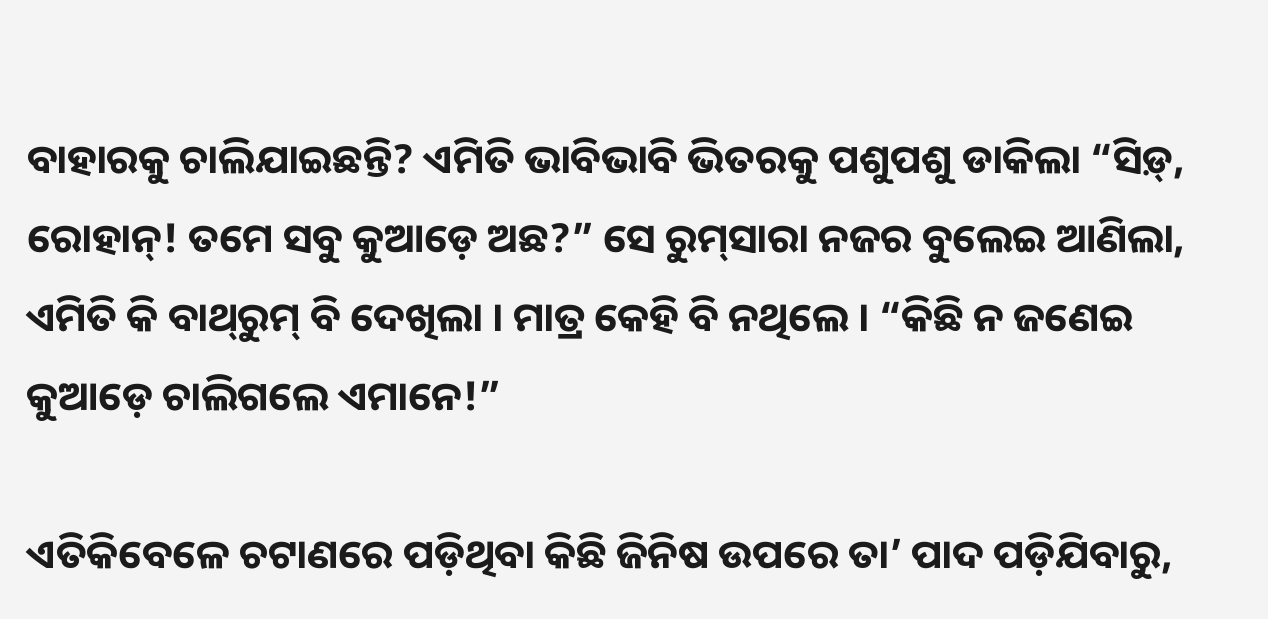ବାହାରକୁ ଚାଲିଯାଇଛନ୍ତି? ଏମିତି ଭାବିଭାବି ଭିତରକୁ ପଶୁପଶୁ ଡାକିଲା “ସିଡ଼୍‌, ରୋହାନ୍‌! ତମେ ସବୁ କୁଆଡ଼େ ଅଛ?” ସେ ରୁମ୍‌ସାରା ନଜର ବୁଲେଇ ଆଣିଲା, ଏମିତି କି ବାଥ୍‌ରୁମ୍‌ ବି ଦେଖିଲା । ମାତ୍ର କେହି ବି ନଥିଲେ । “କିଛି ନ ଜଣେଇ କୁଆଡ଼େ ଚାଲିଗଲେ ଏମାନେ!”

ଏତିକିବେଳେ ଚଟାଣରେ ପଡ଼ିଥିବା କିଛି ଜିନିଷ ଉପରେ ତା’ ପାଦ ପଡ଼ିଯିବାରୁ,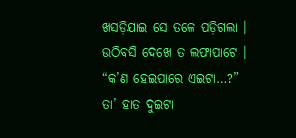ଖସଡ଼ିଯାଇ ସେ ତଳେ ପଡ଼ିଗଲା । ଉଠିବସି ଦେଖେ ତ ଲଫାପାଟେ । “କ’ଣ ହେଇପାରେ ଏଇଟା…?” ତା’ ହାତ ଦୁଇଟା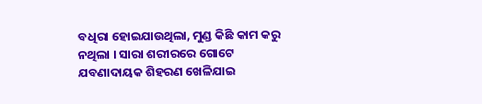ବଧିରା ହୋଇଯାଉଥିଲା, ମୁଣ୍ଡ କିଛି କାମ କରୁ ନଥିଲା । ସାରା ଶରୀରରେ ଗୋଟେ ଯବଣାଦାୟକ ଶିହରଣ ଖେଳିଯାଇ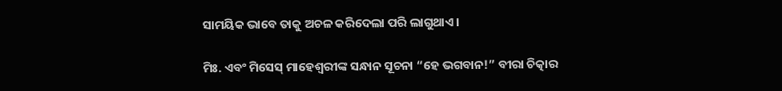ସାମୟିକ ଭାବେ ତାକୁ ଅଚଳ କରିଦେଲା ପରି ଲାଗୁଥାଏ ।

ମିଃ. ଏବଂ ମିସେସ୍ ମାହେଶ୍ୱରୀଙ୍କ ସନ୍ଧାନ ସୂଚନା “ହେ ଭଗବାନ!” ବୀରା ଚିତ୍କାର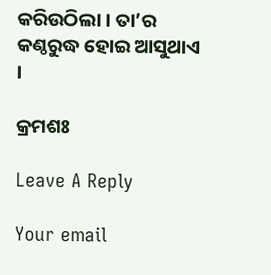କରିଉଠିଲା । ତା’ର କଣ୍ଠରୁଦ୍ଧ ହୋଇ ଆସୁଥାଏ ।

କ୍ରମଶଃ

Leave A Reply

Your email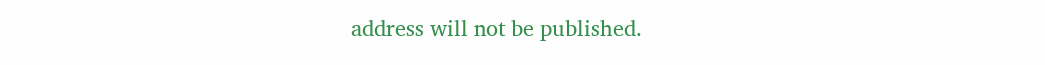address will not be published.